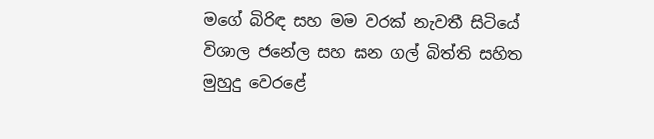මගේ බිරිඳ සහ මම වරක් නැවතී සිටියේ විශාල ජනේල සහ ඝන ගල් බිත්ති සහිත මුහුදු වෙරළේ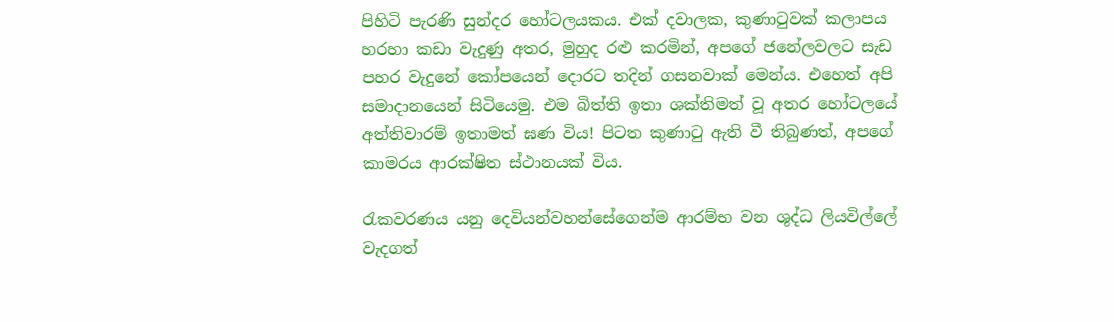පිහිටි පැරණි සුන්දර හෝටලයකය. එක් දවාලක, කුණාටුවක් කලාපය හරහා කඩා වැදුණු අතර, මුහුද රළු කරමින්, අපගේ ජනේලවලට සැඩ පහර වැදුනේ කෝපයෙන් දොරට තදින් ගසනවාක් මෙන්ය. එහෙත් අපි සමාදානයෙන් සිටියෙමු. එම බිත්ති ඉතා ශක්තිමත් වූ අතර හෝටලයේ අත්තිවාරම් ඉතාමත් ඝණ විය! පිටත කුණාටු ඇති වී තිබුණත්, අපගේ කාමරය ආරක්ෂිත ස්ථානයක් විය.

රැකවරණය යනු දෙවියන්වහන්සේගෙන්ම ආරම්භ වන ශුද්ධ ලියවිල්ලේ වැදගත්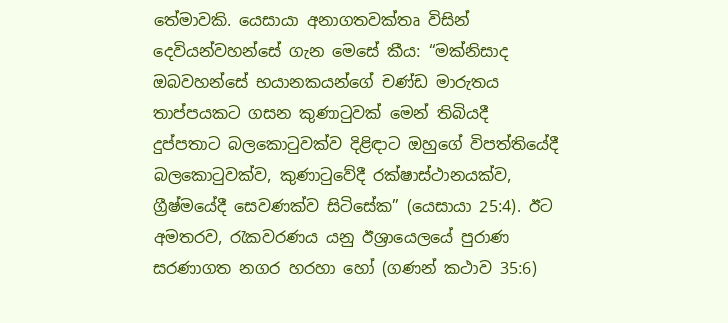තේමාවකි. යෙසායා අනාගතවක්තෘ විසින් දෙවියන්වහන්සේ ගැන මෙසේ කීය: “මක්නිසාද ඔබවහන්සේ භයානකයන්ගේ චණ්ඩ මාරුතය තාප්පයකට ගසන කුණාටුවක් මෙන් තිබියදී දුප්පතාට බලකොටුවක්ව දිළිඳාට ඔහුගේ විපත්තියේදී බලකොටුවක්ව, කුණාටුවේදී රක්ෂාස්ථානයක්ව, ග්‍රීෂ්මයේදී සෙවණක්ව සිටිසේක” (යෙසායා 25:4). ඊට අමතරව, රැකවරණය යනු ඊශ්‍රායෙලයේ පුරාණ සරණාගත නගර හරහා හෝ (ගණන් කථාව 35:6)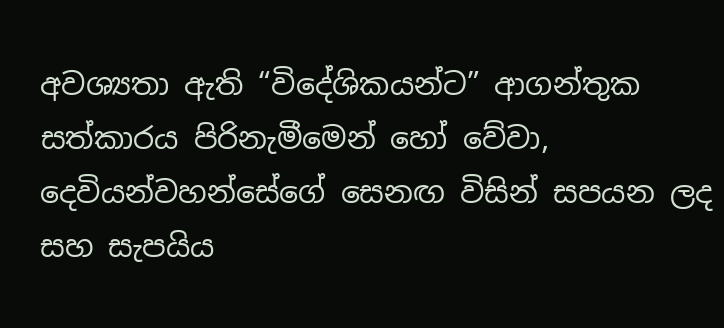අවශ්‍යතා ඇති “විදේශිකයන්ට” ආගන්තුක සත්කාරය පිරිනැමීමෙන් හෝ වේවා, දෙවියන්වහන්සේගේ සෙනඟ විසින් සපයන ලද සහ සැපයිය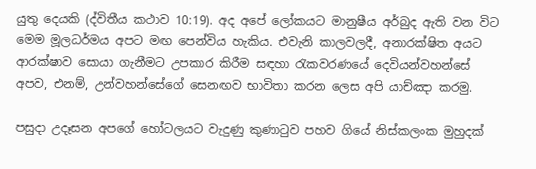යුතු දෙයකි (ද්විතීය කථාව 10:19). අද අපේ ලෝකයට මානුෂීය අර්බුද ඇති වන විට මෙම මූලධර්මය අපට මඟ පෙන්විය හැකිය. එවැනි කාලවලදී, අනාරක්ෂිත අයට ආරක්ෂාව සොයා ගැනීමට උපකාර කිරීම සඳහා රැකවරණයේ දෙවියන්වහන්සේ අපව, එනම්, උන්වහන්සේගේ සෙනඟව භාවිතා කරන ලෙස අපි යාච්ඤා කරමු.

පසුදා උදෑසන අපගේ හෝටලයට වැදුණු කුණාටුව පහව ගියේ නිස්කලංක මුහුදක්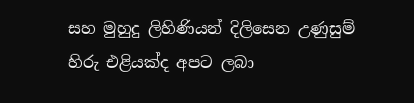සහ මුහුදු ලිහිණියන් දිලිසෙන උණුසුම් හිරු එළියක්ද අපට ලබා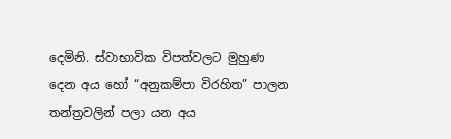දෙමිනි. ස්වාභාවික විපත්වලට මුහුණ දෙන අය හෝ “අනුකම්පා විරහිත” පාලන තන්ත්‍රවලින් පලා යන අය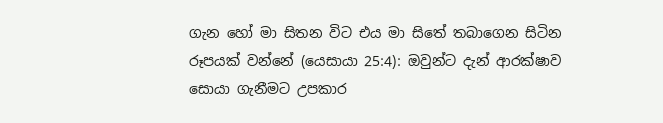ගැන හෝ මා සිතන විට එය මා සිතේ තබාගෙන සිටින රූපයක් වන්නේ (යෙසායා 25:4): ඔවුන්ට දැන් ආරක්ෂාව සොයා ගැනීමට උපකාර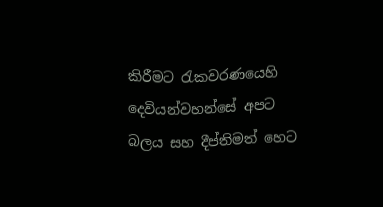කිරීමට රැකවරණයෙහි දෙවියන්වහන්සේ අපට බලය සහ දීප්තිමත් හෙට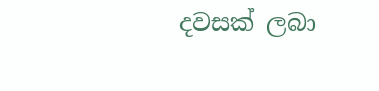දවසක් ලබා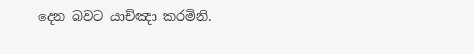දෙන බවට යාච්ඤා කරමිනි.